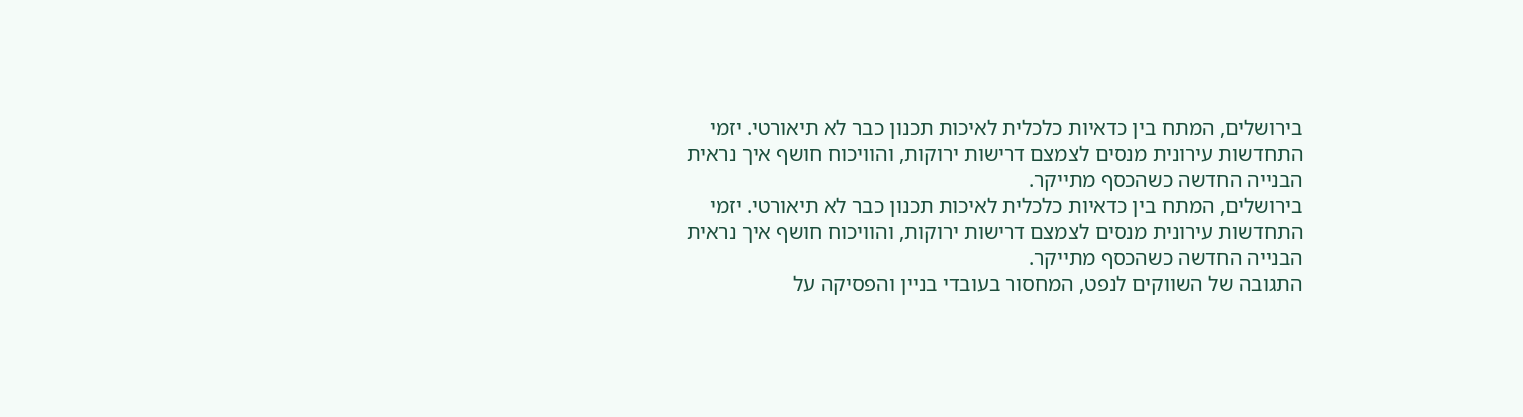בירושלים, המתח בין כדאיות כלכלית לאיכות תכנון כבר לא תיאורטי. יזמי התחדשות עירונית מנסים לצמצם דרישות ירוקות, והוויכוח חושף איך נראית הבנייה החדשה כשהכסף מתייקר.
בירושלים, המתח בין כדאיות כלכלית לאיכות תכנון כבר לא תיאורטי. יזמי התחדשות עירונית מנסים לצמצם דרישות ירוקות, והוויכוח חושף איך נראית הבנייה החדשה כשהכסף מתייקר.
התגובה של השווקים לנפט, המחסור בעובדי בניין והפסיקה על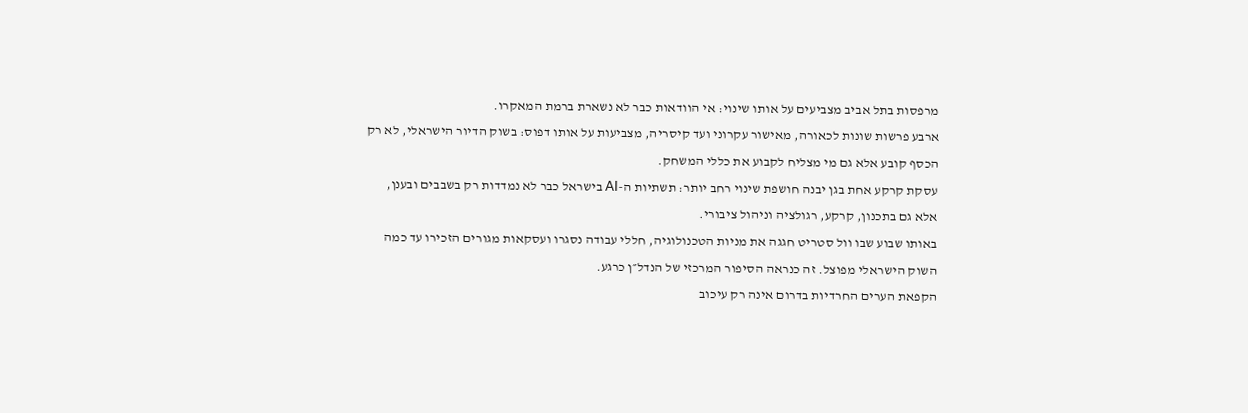מרפסות בתל אביב מצביעים על אותו שינוי: אי הוודאות כבר לא נשארת ברמת המאקרו.
ארבע פרשות שונות לכאורה, מאישור עקרוני ועד קיסריה, מצביעות על אותו דפוס: בשוק הדיור הישראלי, לא רק הכסף קובע אלא גם מי מצליח לקבוע את כללי המשחק.
עסקת קרקע אחת בגן יבנה חושפת שינוי רחב יותר: תשתיות ה-AI בישראל כבר לא נמדדות רק בשבבים ובענן, אלא גם בתכנון, קרקע, רגולציה וניהול ציבורי.
באותו שבוע שבו וול סטריט חגגה את מניות הטכנולוגיה, חללי עבודה נסגרו ועסקאות מגורים הזכירו עד כמה השוק הישראלי מפוצל. זה כנראה הסיפור המרכזי של הנדל״ן כרגע.
הקפאת הערים החרדיות בדרום אינה רק עיכוב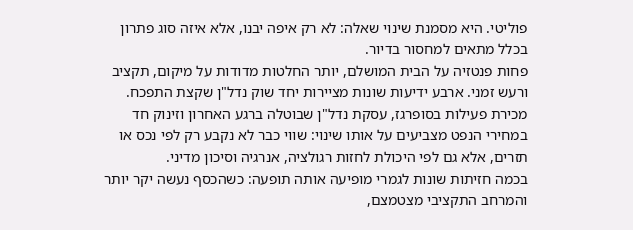פוליטי. היא מסמנת שינוי שאלה: לא רק איפה יבנו, אלא איזה סוג פתרון בכלל מתאים למחסור בדיור.
פחות פנטזיה על הבית המושלם, יותר החלטות מדודות על מיקום, תקציב ורעש זמני. ארבע ידיעות שונות מציירות יחד שוק נדל"ן שקצת התפכח.
מכירת פעילות בסופרגז, עסקת נדל"ן שבוטלה ברגע האחרון וזינוק חד במחירי הנפט מצביעים על אותו שינוי: שווי כבר לא נקבע רק לפי נכס או תזרים, אלא גם לפי היכולת לחזות רגולציה, אנרגיה וסיכון מדיני.
בכמה חזיתות שונות לגמרי מופיעה אותה תופעה: כשהכסף נעשה יקר יותר והמרחב התקציבי מצטמצם,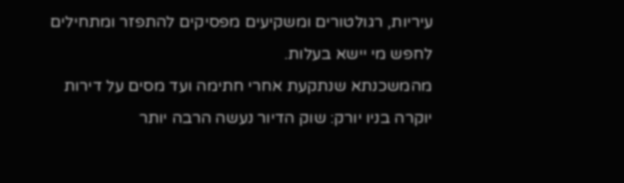עיריות, רגולטורים ומשקיעים מפסיקים להתפזר ומתחילים לחפש מי יישא בעלות.
מהמשכנתא שנתקעת אחרי חתימה ועד מסים על דירות יוקרה בניו יורק: שוק הדיור נעשה הרבה יותר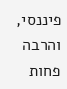פיננסי, והרבה פחות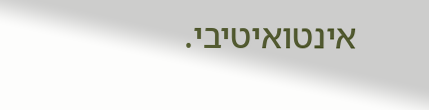אינטואיטיבי.